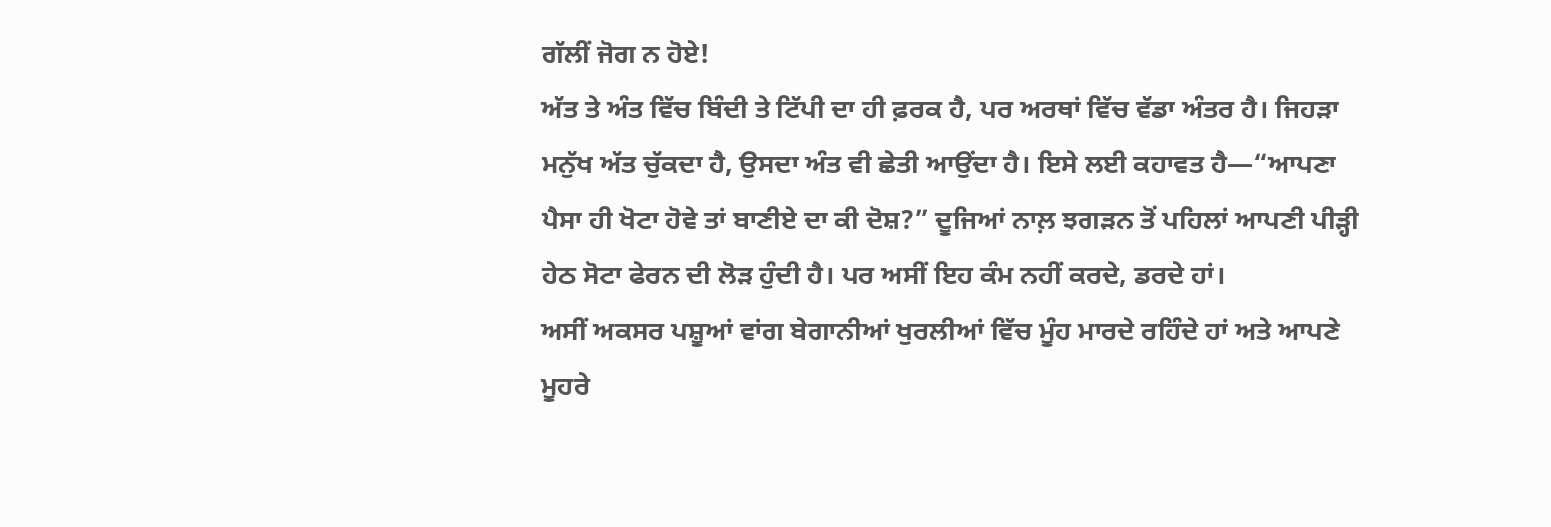ਗੱਲੀਂ ਜੋਗ ਨ ਹੋਏ!
ਅੱਤ ਤੇ ਅੰਤ ਵਿੱਚ ਬਿੰਦੀ ਤੇ ਟਿੱਪੀ ਦਾ ਹੀ ਫ਼ਰਕ ਹੈ, ਪਰ ਅਰਥਾਂ ਵਿੱਚ ਵੱਡਾ ਅੰਤਰ ਹੈ। ਜਿਹੜਾ ਮਨੁੱਖ ਅੱਤ ਚੁੱਕਦਾ ਹੈ, ਉਸਦਾ ਅੰਤ ਵੀ ਛੇਤੀ ਆਉਂਦਾ ਹੈ। ਇਸੇ ਲਈ ਕਹਾਵਤ ਹੈ—“ਆਪਣਾ ਪੈਸਾ ਹੀ ਖੋਟਾ ਹੋਵੇ ਤਾਂ ਬਾਣੀਏ ਦਾ ਕੀ ਦੋਸ਼?” ਦੂਜਿਆਂ ਨਾਲ਼ ਝਗੜਨ ਤੋਂ ਪਹਿਲਾਂ ਆਪਣੀ ਪੀੜ੍ਹੀ ਹੇਠ ਸੋਟਾ ਫੇਰਨ ਦੀ ਲੋੜ ਹੁੰਦੀ ਹੈ। ਪਰ ਅਸੀਂ ਇਹ ਕੰਮ ਨਹੀਂ ਕਰਦੇ, ਡਰਦੇ ਹਾਂ।
ਅਸੀਂ ਅਕਸਰ ਪਸ਼ੂਆਂ ਵਾਂਗ ਬੇਗਾਨੀਆਂ ਖੁਰਲੀਆਂ ਵਿੱਚ ਮੂੰਹ ਮਾਰਦੇ ਰਹਿੰਦੇ ਹਾਂ ਅਤੇ ਆਪਣੇ ਮੂਹਰੇ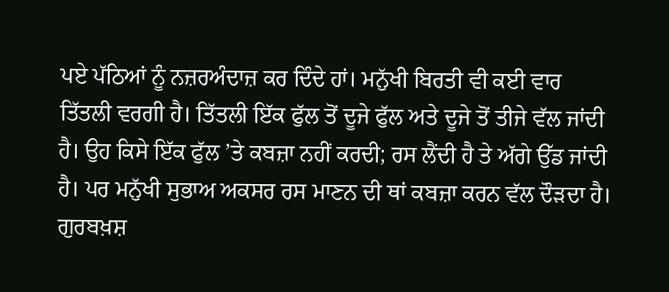ਪਏ ਪੱਠਿਆਂ ਨੂੰ ਨਜ਼ਰਅੰਦਾਜ਼ ਕਰ ਦਿੰਦੇ ਹਾਂ। ਮਨੁੱਖੀ ਬਿਰਤੀ ਵੀ ਕਈ ਵਾਰ ਤਿੱਤਲੀ ਵਰਗੀ ਹੈ। ਤਿੱਤਲੀ ਇੱਕ ਫੁੱਲ ਤੋਂ ਦੂਜੇ ਫੁੱਲ ਅਤੇ ਦੂਜੇ ਤੋਂ ਤੀਜੇ ਵੱਲ ਜਾਂਦੀ ਹੈ। ਉਹ ਕਿਸੇ ਇੱਕ ਫੁੱਲ ’ਤੇ ਕਬਜ਼ਾ ਨਹੀਂ ਕਰਦੀ; ਰਸ ਲੈਂਦੀ ਹੈ ਤੇ ਅੱਗੇ ਉੱਡ ਜਾਂਦੀ ਹੈ। ਪਰ ਮਨੁੱਖੀ ਸੁਭਾਅ ਅਕਸਰ ਰਸ ਮਾਣਨ ਦੀ ਥਾਂ ਕਬਜ਼ਾ ਕਰਨ ਵੱਲ ਦੌੜਦਾ ਹੈ।
ਗੁਰਬਖ਼ਸ਼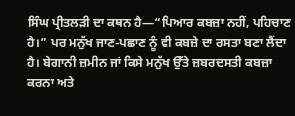ਸਿੰਘ ਪ੍ਰੀਤਲੜੀ ਦਾ ਕਥਨ ਹੈ—“ਪਿਆਰ ਕਬਜ਼ਾ ਨਹੀਂ, ਪਹਿਚਾਣ ਹੈ।” ਪਰ ਮਨੁੱਖ ਜਾਣ-ਪਛਾਣ ਨੂੰ ਵੀ ਕਬਜ਼ੇ ਦਾ ਰਸਤਾ ਬਣਾ ਲੈਂਦਾ ਹੈ। ਬੇਗਾਨੀ ਜ਼ਮੀਨ ਜਾਂ ਕਿਸੇ ਮਨੁੱਖ ਉੱਤੇ ਜ਼ਬਰਦਸਤੀ ਕਬਜ਼ਾ ਕਰਨਾ ਅਤੇ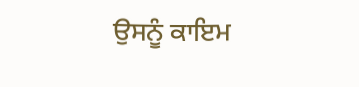ਉਸਨੂੰ ਕਾਇਮ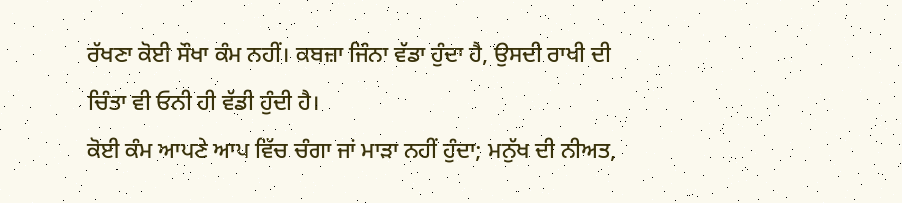ਰੱਖਣਾ ਕੋਈ ਸੌਖਾ ਕੰਮ ਨਹੀਂ। ਕਬਜ਼ਾ ਜਿੰਨਾ ਵੱਡਾ ਹੁੰਦਾ ਹੈ, ਉਸਦੀ ਰਾਖੀ ਦੀ ਚਿੰਤਾ ਵੀ ਓਨੀ ਹੀ ਵੱਡੀ ਹੁੰਦੀ ਹੈ।
ਕੋਈ ਕੰਮ ਆਪਣੇ ਆਪ ਵਿੱਚ ਚੰਗਾ ਜਾਂ ਮਾੜਾ ਨਹੀਂ ਹੁੰਦਾ; ਮਨੁੱਖ ਦੀ ਨੀਅਤ,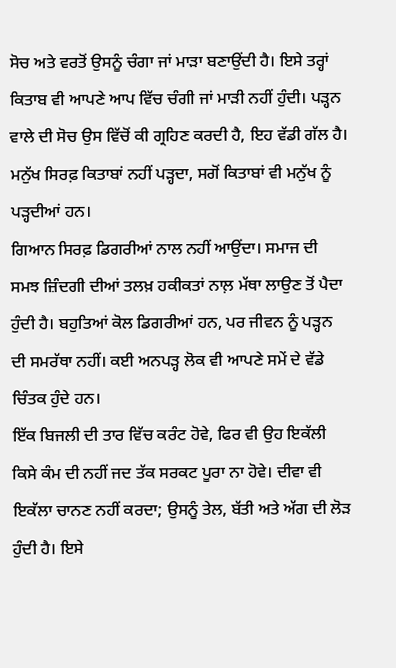ਸੋਚ ਅਤੇ ਵਰਤੋਂ ਉਸਨੂੰ ਚੰਗਾ ਜਾਂ ਮਾੜਾ ਬਣਾਉਂਦੀ ਹੈ। ਇਸੇ ਤਰ੍ਹਾਂ ਕਿਤਾਬ ਵੀ ਆਪਣੇ ਆਪ ਵਿੱਚ ਚੰਗੀ ਜਾਂ ਮਾੜੀ ਨਹੀਂ ਹੁੰਦੀ। ਪੜ੍ਹਨ ਵਾਲੇ ਦੀ ਸੋਚ ਉਸ ਵਿੱਚੋਂ ਕੀ ਗ੍ਰਹਿਣ ਕਰਦੀ ਹੈ, ਇਹ ਵੱਡੀ ਗੱਲ ਹੈ। ਮਨੁੱਖ ਸਿਰਫ਼ ਕਿਤਾਬਾਂ ਨਹੀਂ ਪੜ੍ਹਦਾ, ਸਗੋਂ ਕਿਤਾਬਾਂ ਵੀ ਮਨੁੱਖ ਨੂੰ ਪੜ੍ਹਦੀਆਂ ਹਨ।
ਗਿਆਨ ਸਿਰਫ਼ ਡਿਗਰੀਆਂ ਨਾਲ ਨਹੀਂ ਆਉਂਦਾ। ਸਮਾਜ ਦੀ ਸਮਝ ਜ਼ਿੰਦਗੀ ਦੀਆਂ ਤਲਖ਼ ਹਕੀਕਤਾਂ ਨਾਲ਼ ਮੱਥਾ ਲਾਉਣ ਤੋਂ ਪੈਦਾ ਹੁੰਦੀ ਹੈ। ਬਹੁਤਿਆਂ ਕੋਲ ਡਿਗਰੀਆਂ ਹਨ, ਪਰ ਜੀਵਨ ਨੂੰ ਪੜ੍ਹਨ ਦੀ ਸਮਰੱਥਾ ਨਹੀਂ। ਕਈ ਅਨਪੜ੍ਹ ਲੋਕ ਵੀ ਆਪਣੇ ਸਮੇਂ ਦੇ ਵੱਡੇ ਚਿੰਤਕ ਹੁੰਦੇ ਹਨ।
ਇੱਕ ਬਿਜਲੀ ਦੀ ਤਾਰ ਵਿੱਚ ਕਰੰਟ ਹੋਵੇ, ਫਿਰ ਵੀ ਉਹ ਇਕੱਲੀ ਕਿਸੇ ਕੰਮ ਦੀ ਨਹੀਂ ਜਦ ਤੱਕ ਸਰਕਟ ਪੂਰਾ ਨਾ ਹੋਵੇ। ਦੀਵਾ ਵੀ ਇਕੱਲਾ ਚਾਨਣ ਨਹੀਂ ਕਰਦਾ; ਉਸਨੂੰ ਤੇਲ, ਬੱਤੀ ਅਤੇ ਅੱਗ ਦੀ ਲੋੜ ਹੁੰਦੀ ਹੈ। ਇਸੇ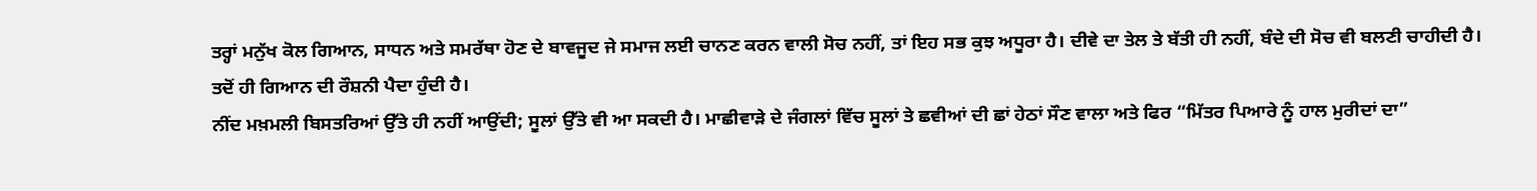ਤਰ੍ਹਾਂ ਮਨੁੱਖ ਕੋਲ ਗਿਆਨ, ਸਾਧਨ ਅਤੇ ਸਮਰੱਥਾ ਹੋਣ ਦੇ ਬਾਵਜੂਦ ਜੇ ਸਮਾਜ ਲਈ ਚਾਨਣ ਕਰਨ ਵਾਲੀ ਸੋਚ ਨਹੀਂ, ਤਾਂ ਇਹ ਸਭ ਕੁਝ ਅਧੂਰਾ ਹੈ। ਦੀਵੇ ਦਾ ਤੇਲ ਤੇ ਬੱਤੀ ਹੀ ਨਹੀਂ, ਬੰਦੇ ਦੀ ਸੋਚ ਵੀ ਬਲਣੀ ਚਾਹੀਦੀ ਹੈ। ਤਦੋਂ ਹੀ ਗਿਆਨ ਦੀ ਰੌਸ਼ਨੀ ਪੈਦਾ ਹੁੰਦੀ ਹੈ।
ਨੀਂਦ ਮਖ਼ਮਲੀ ਬਿਸਤਰਿਆਂ ਉੱਤੇ ਹੀ ਨਹੀਂ ਆਉਂਦੀ; ਸੂਲਾਂ ਉੱਤੇ ਵੀ ਆ ਸਕਦੀ ਹੈ। ਮਾਛੀਵਾੜੇ ਦੇ ਜੰਗਲਾਂ ਵਿੱਚ ਸੂਲਾਂ ਤੇ ਛਵੀਆਂ ਦੀ ਛਾਂ ਹੇਠਾਂ ਸੌਣ ਵਾਲਾ ਅਤੇ ਫਿਰ “ਮਿੱਤਰ ਪਿਆਰੇ ਨੂੰ ਹਾਲ ਮੁਰੀਦਾਂ ਦਾ”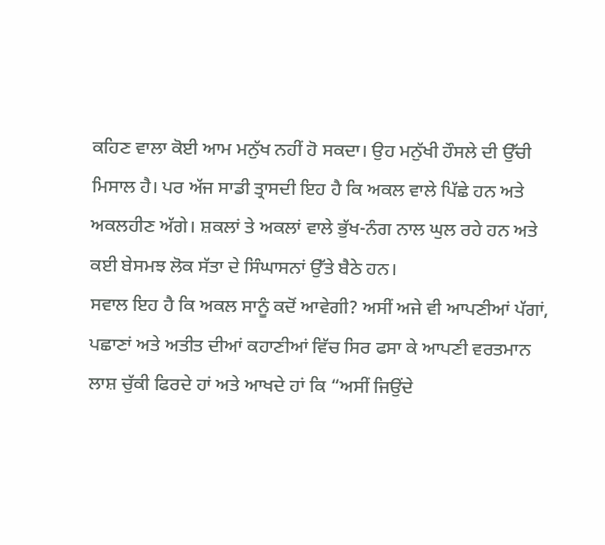ਕਹਿਣ ਵਾਲਾ ਕੋਈ ਆਮ ਮਨੁੱਖ ਨਹੀਂ ਹੋ ਸਕਦਾ। ਉਹ ਮਨੁੱਖੀ ਹੌਸਲੇ ਦੀ ਉੱਚੀ ਮਿਸਾਲ ਹੈ। ਪਰ ਅੱਜ ਸਾਡੀ ਤ੍ਰਾਸਦੀ ਇਹ ਹੈ ਕਿ ਅਕਲ ਵਾਲੇ ਪਿੱਛੇ ਹਨ ਅਤੇ ਅਕਲਹੀਣ ਅੱਗੇ। ਸ਼ਕਲਾਂ ਤੇ ਅਕਲਾਂ ਵਾਲੇ ਭੁੱਖ-ਨੰਗ ਨਾਲ ਘੁਲ ਰਹੇ ਹਨ ਅਤੇ ਕਈ ਬੇਸਮਝ ਲੋਕ ਸੱਤਾ ਦੇ ਸਿੰਘਾਸਨਾਂ ਉੱਤੇ ਬੈਠੇ ਹਨ।
ਸਵਾਲ ਇਹ ਹੈ ਕਿ ਅਕਲ ਸਾਨੂੰ ਕਦੋਂ ਆਵੇਗੀ? ਅਸੀਂ ਅਜੇ ਵੀ ਆਪਣੀਆਂ ਪੱਗਾਂ, ਪਛਾਣਾਂ ਅਤੇ ਅਤੀਤ ਦੀਆਂ ਕਹਾਣੀਆਂ ਵਿੱਚ ਸਿਰ ਫਸਾ ਕੇ ਆਪਣੀ ਵਰਤਮਾਨ ਲਾਸ਼ ਚੁੱਕੀ ਫਿਰਦੇ ਹਾਂ ਅਤੇ ਆਖਦੇ ਹਾਂ ਕਿ “ਅਸੀਂ ਜਿਉਂਦੇ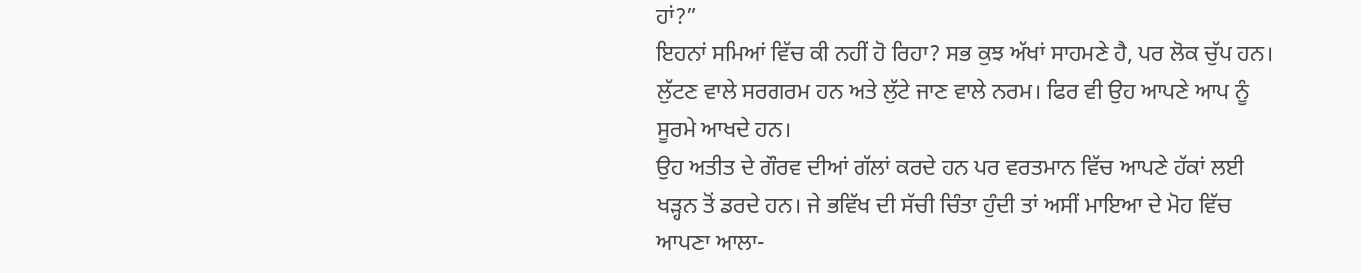ਹਾਂ?”
ਇਹਨਾਂ ਸਮਿਆਂ ਵਿੱਚ ਕੀ ਨਹੀਂ ਹੋ ਰਿਹਾ? ਸਭ ਕੁਝ ਅੱਖਾਂ ਸਾਹਮਣੇ ਹੈ, ਪਰ ਲੋਕ ਚੁੱਪ ਹਨ। ਲੁੱਟਣ ਵਾਲੇ ਸਰਗਰਮ ਹਨ ਅਤੇ ਲੁੱਟੇ ਜਾਣ ਵਾਲੇ ਨਰਮ। ਫਿਰ ਵੀ ਉਹ ਆਪਣੇ ਆਪ ਨੂੰ ਸੂਰਮੇ ਆਖਦੇ ਹਨ।
ਉਹ ਅਤੀਤ ਦੇ ਗੌਰਵ ਦੀਆਂ ਗੱਲਾਂ ਕਰਦੇ ਹਨ ਪਰ ਵਰਤਮਾਨ ਵਿੱਚ ਆਪਣੇ ਹੱਕਾਂ ਲਈ ਖੜ੍ਹਨ ਤੋਂ ਡਰਦੇ ਹਨ। ਜੇ ਭਵਿੱਖ ਦੀ ਸੱਚੀ ਚਿੰਤਾ ਹੁੰਦੀ ਤਾਂ ਅਸੀਂ ਮਾਇਆ ਦੇ ਮੋਹ ਵਿੱਚ ਆਪਣਾ ਆਲਾ-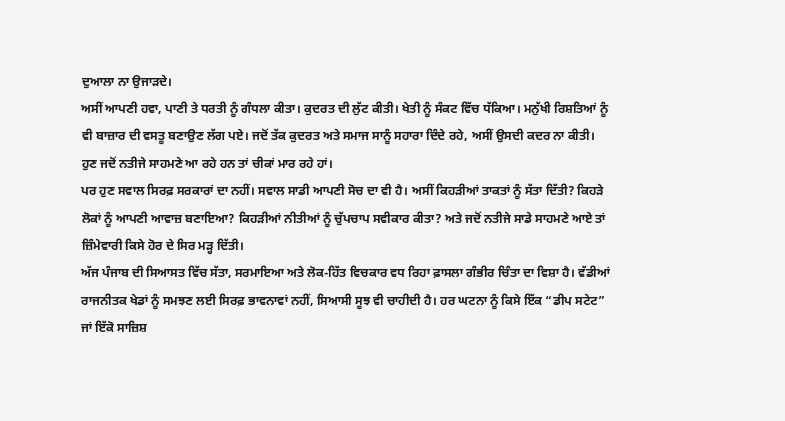ਦੁਆਲਾ ਨਾ ਉਜਾੜਦੇ।
ਅਸੀਂ ਆਪਣੀ ਹਵਾ, ਪਾਣੀ ਤੇ ਧਰਤੀ ਨੂੰ ਗੰਧਲਾ ਕੀਤਾ। ਕੁਦਰਤ ਦੀ ਲੁੱਟ ਕੀਤੀ। ਖੇਤੀ ਨੂੰ ਸੰਕਟ ਵਿੱਚ ਧੱਕਿਆ। ਮਨੁੱਖੀ ਰਿਸ਼ਤਿਆਂ ਨੂੰ ਵੀ ਬਾਜ਼ਾਰ ਦੀ ਵਸਤੂ ਬਣਾਉਣ ਲੱਗ ਪਏ। ਜਦੋਂ ਤੱਕ ਕੁਦਰਤ ਅਤੇ ਸਮਾਜ ਸਾਨੂੰ ਸਹਾਰਾ ਦਿੰਦੇ ਰਹੇ, ਅਸੀਂ ਉਸਦੀ ਕਦਰ ਨਾ ਕੀਤੀ। ਹੁਣ ਜਦੋਂ ਨਤੀਜੇ ਸਾਹਮਣੇ ਆ ਰਹੇ ਹਨ ਤਾਂ ਚੀਕਾਂ ਮਾਰ ਰਹੇ ਹਾਂ।
ਪਰ ਹੁਣ ਸਵਾਲ ਸਿਰਫ਼ ਸਰਕਾਰਾਂ ਦਾ ਨਹੀਂ। ਸਵਾਲ ਸਾਡੀ ਆਪਣੀ ਸੋਚ ਦਾ ਵੀ ਹੈ। ਅਸੀਂ ਕਿਹੜੀਆਂ ਤਾਕਤਾਂ ਨੂੰ ਸੱਤਾ ਦਿੱਤੀ? ਕਿਹੜੇ ਲੋਕਾਂ ਨੂੰ ਆਪਣੀ ਆਵਾਜ਼ ਬਣਾਇਆ? ਕਿਹੜੀਆਂ ਨੀਤੀਆਂ ਨੂੰ ਚੁੱਪਚਾਪ ਸਵੀਕਾਰ ਕੀਤਾ? ਅਤੇ ਜਦੋਂ ਨਤੀਜੇ ਸਾਡੇ ਸਾਹਮਣੇ ਆਏ ਤਾਂ ਜ਼ਿੰਮੇਵਾਰੀ ਕਿਸੇ ਹੋਰ ਦੇ ਸਿਰ ਮੜ੍ਹ ਦਿੱਤੀ।
ਅੱਜ ਪੰਜਾਬ ਦੀ ਸਿਆਸਤ ਵਿੱਚ ਸੱਤਾ, ਸਰਮਾਇਆ ਅਤੇ ਲੋਕ-ਹਿੱਤ ਵਿਚਕਾਰ ਵਧ ਰਿਹਾ ਫ਼ਾਸਲਾ ਗੰਭੀਰ ਚਿੰਤਾ ਦਾ ਵਿਸ਼ਾ ਹੈ। ਵੱਡੀਆਂ ਰਾਜਨੀਤਕ ਖੇਡਾਂ ਨੂੰ ਸਮਝਣ ਲਈ ਸਿਰਫ਼ ਭਾਵਨਾਵਾਂ ਨਹੀਂ, ਸਿਆਸੀ ਸੂਝ ਵੀ ਚਾਹੀਦੀ ਹੈ। ਹਰ ਘਟਨਾ ਨੂੰ ਕਿਸੇ ਇੱਕ “ਡੀਪ ਸਟੇਟ” ਜਾਂ ਇੱਕੋ ਸਾਜ਼ਿਸ਼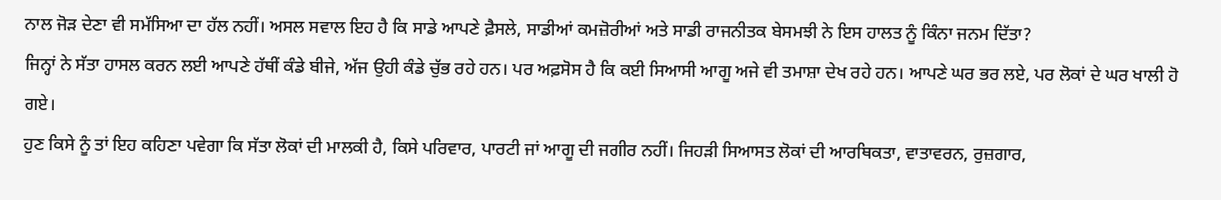ਨਾਲ ਜੋੜ ਦੇਣਾ ਵੀ ਸਮੱਸਿਆ ਦਾ ਹੱਲ ਨਹੀਂ। ਅਸਲ ਸਵਾਲ ਇਹ ਹੈ ਕਿ ਸਾਡੇ ਆਪਣੇ ਫ਼ੈਸਲੇ, ਸਾਡੀਆਂ ਕਮਜ਼ੋਰੀਆਂ ਅਤੇ ਸਾਡੀ ਰਾਜਨੀਤਕ ਬੇਸਮਝੀ ਨੇ ਇਸ ਹਾਲਤ ਨੂੰ ਕਿੰਨਾ ਜਨਮ ਦਿੱਤਾ?
ਜਿਨ੍ਹਾਂ ਨੇ ਸੱਤਾ ਹਾਸਲ ਕਰਨ ਲਈ ਆਪਣੇ ਹੱਥੀਂ ਕੰਡੇ ਬੀਜੇ, ਅੱਜ ਉਹੀ ਕੰਡੇ ਚੁੱਭ ਰਹੇ ਹਨ। ਪਰ ਅਫ਼ਸੋਸ ਹੈ ਕਿ ਕਈ ਸਿਆਸੀ ਆਗੂ ਅਜੇ ਵੀ ਤਮਾਸ਼ਾ ਦੇਖ ਰਹੇ ਹਨ। ਆਪਣੇ ਘਰ ਭਰ ਲਏ, ਪਰ ਲੋਕਾਂ ਦੇ ਘਰ ਖਾਲੀ ਹੋ ਗਏ।
ਹੁਣ ਕਿਸੇ ਨੂੰ ਤਾਂ ਇਹ ਕਹਿਣਾ ਪਵੇਗਾ ਕਿ ਸੱਤਾ ਲੋਕਾਂ ਦੀ ਮਾਲਕੀ ਹੈ, ਕਿਸੇ ਪਰਿਵਾਰ, ਪਾਰਟੀ ਜਾਂ ਆਗੂ ਦੀ ਜਗੀਰ ਨਹੀਂ। ਜਿਹੜੀ ਸਿਆਸਤ ਲੋਕਾਂ ਦੀ ਆਰਥਿਕਤਾ, ਵਾਤਾਵਰਨ, ਰੁਜ਼ਗਾਰ,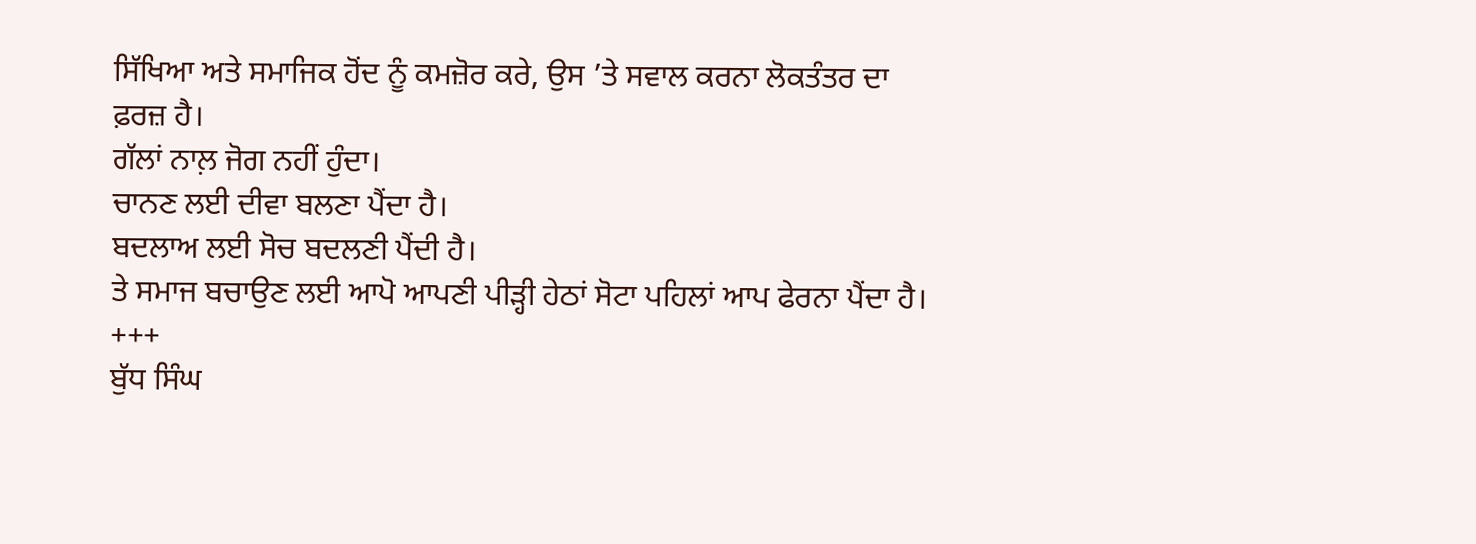ਸਿੱਖਿਆ ਅਤੇ ਸਮਾਜਿਕ ਹੋਂਦ ਨੂੰ ਕਮਜ਼ੋਰ ਕਰੇ, ਉਸ ’ਤੇ ਸਵਾਲ ਕਰਨਾ ਲੋਕਤੰਤਰ ਦਾ ਫ਼ਰਜ਼ ਹੈ।
ਗੱਲਾਂ ਨਾਲ਼ ਜੋਗ ਨਹੀਂ ਹੁੰਦਾ।
ਚਾਨਣ ਲਈ ਦੀਵਾ ਬਲਣਾ ਪੈਂਦਾ ਹੈ।
ਬਦਲਾਅ ਲਈ ਸੋਚ ਬਦਲਣੀ ਪੈਂਦੀ ਹੈ।
ਤੇ ਸਮਾਜ ਬਚਾਉਣ ਲਈ ਆਪੋ ਆਪਣੀ ਪੀੜ੍ਹੀ ਹੇਠਾਂ ਸੋਟਾ ਪਹਿਲਾਂ ਆਪ ਫੇਰਨਾ ਪੈਂਦਾ ਹੈ।
+++
ਬੁੱਧ ਸਿੰਘ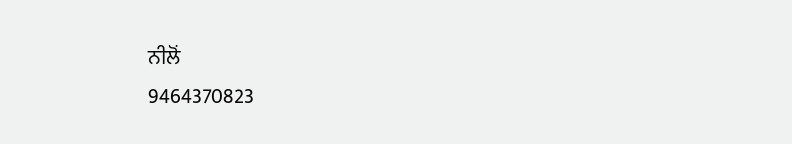ਨੀਲੋਂ
9464370823